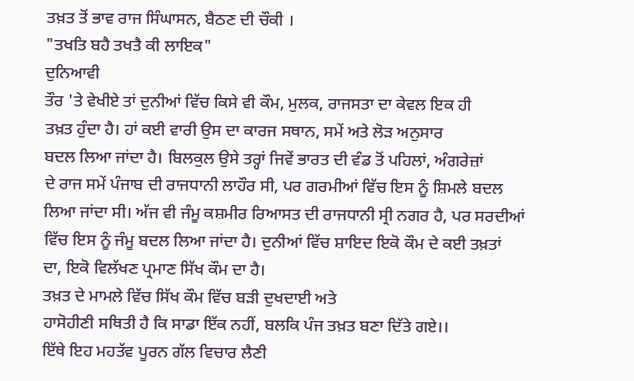ਤਖ਼ਤ ਤੋਂ ਭਾਵ ਰਾਜ ਸਿੰਘਾਸਨ, ਬੈਠਣ ਦੀ ਚੌਕੀ ।
"ਤਖਤਿ ਬਹੈ ਤਖਤੈ ਕੀ ਲਾਇਕ"
ਦੁਨਿਆਵੀ
ਤੌਰ 'ਤੇ ਵੇਖੀਏ ਤਾਂ ਦੁਨੀਆਂ ਵਿੱਚ ਕਿਸੇ ਵੀ ਕੌਮ, ਮੁਲਕ, ਰਾਜਸਤਾ ਦਾ ਕੇਵਲ ਇਕ ਹੀ
ਤਖ਼ਤ ਹੁੰਦਾ ਹੈ। ਹਾਂ ਕਈ ਵਾਰੀ ਉਸ ਦਾ ਕਾਰਜ ਸਥਾਨ, ਸਮੇਂ ਅਤੇ ਲੋੜ ਅਨੁਸਾਰ
ਬਦਲ ਲਿਆ ਜਾਂਦਾ ਹੈ। ਬਿਲਕੁਲ ਉਸੇ ਤਰ੍ਹਾਂ ਜਿਵੇਂ ਭਾਰਤ ਦੀ ਵੰਡ ਤੋਂ ਪਹਿਲਾਂ, ਅੰਗਰੇਜ਼ਾਂ
ਦੇ ਰਾਜ ਸਮੇਂ ਪੰਜਾਬ ਦੀ ਰਾਜਧਾਨੀ ਲਾਹੌਰ ਸੀ, ਪਰ ਗਰਮੀਆਂ ਵਿੱਚ ਇਸ ਨੂੰ ਸ਼ਿਮਲੇ ਬਦਲ
ਲਿਆ ਜਾਂਦਾ ਸੀ। ਅੱਜ ਵੀ ਜੰਮੂ ਕਸ਼ਮੀਰ ਰਿਆਸਤ ਦੀ ਰਾਜਧਾਨੀ ਸ੍ਰੀ ਨਗਰ ਹੈ, ਪਰ ਸਰਦੀਆਂ
ਵਿੱਚ ਇਸ ਨੂੰ ਜੰਮੂ ਬਦਲ ਲਿਆ ਜਾਂਦਾ ਹੈ। ਦੁਨੀਆਂ ਵਿੱਚ ਸ਼ਾਇਦ ਇਕੋ ਕੌਮ ਦੇ ਕਈ ਤਖ਼ਤਾਂ
ਦਾ, ਇਕੋ ਵਿਲੱਖਣ ਪ੍ਰਮਾਣ ਸਿੱਖ ਕੌਮ ਦਾ ਹੈ।
ਤਖ਼ਤ ਦੇ ਮਾਮਲੇ ਵਿੱਚ ਸਿੱਖ ਕੌਮ ਵਿੱਚ ਬੜੀ ਦੁਖਦਾਈ ਅਤੇ
ਹਾਸੋਹੀਣੀ ਸਥਿਤੀ ਹੈ ਕਿ ਸਾਡਾ ਇੱਕ ਨਹੀਂ, ਬਲਕਿ ਪੰਜ ਤਖ਼ਤ ਬਣਾ ਦਿੱਤੇ ਗਏ।।
ਇੱਥੇ ਇਹ ਮਹਤੱਵ ਪੂਰਨ ਗੱਲ ਵਿਚਾਰ ਲੈਣੀ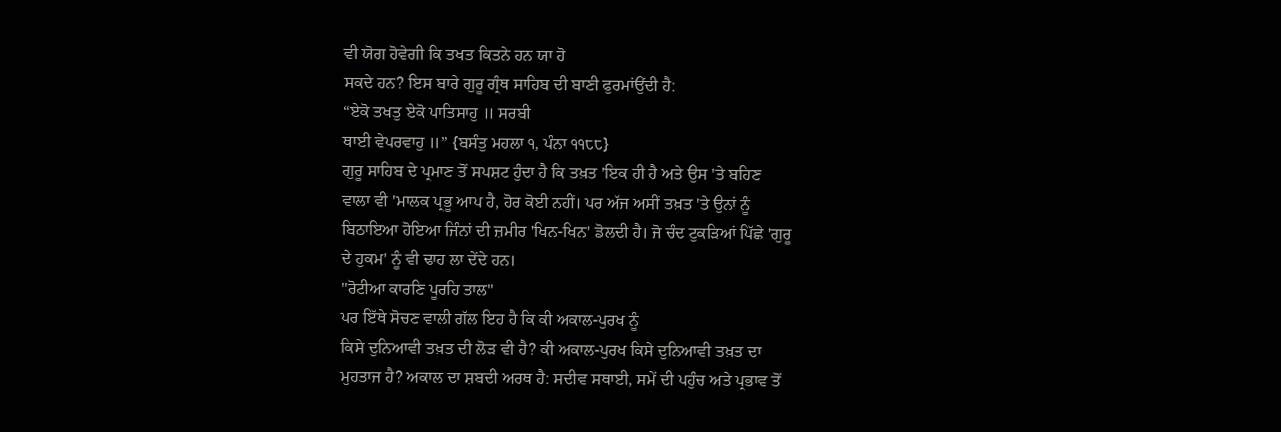ਵੀ ਯੋਗ ਹੋਵੇਗੀ ਕਿ ਤਖਤ ਕਿਤਨੇ ਹਨ ਯਾ ਹੋ
ਸਕਦੇ ਹਨ? ਇਸ ਬਾਰੇ ਗੁਰੂ ਗ੍ਰੰਥ ਸਾਹਿਬ ਦੀ ਬਾਣੀ ਫੁਰਮਾਂਉਂਦੀ ਹੈ:
“ਏਕੋ ਤਖਤੁ ਏਕੋ ਪਾਤਿਸਾਹੁ ॥ ਸਰਬੀ
ਥਾਈ ਵੇਪਰਵਾਹੁ ॥” {ਬਸੰਤੁ ਮਹਲਾ ੧, ਪੰਨਾ ੧੧੮੮}
ਗੁਰੂ ਸਾਹਿਬ ਦੇ ਪ੍ਰਮਾਣ ਤੋਂ ਸਪਸ਼ਟ ਹੁੰਦਾ ਹੈ ਕਿ ਤਖ਼ਤ 'ਇਕ ਹੀ ਹੈ ਅਤੇ ਉਸ 'ਤੇ ਬਹਿਣ
ਵਾਲਾ ਵੀ 'ਮਾਲਕ ਪ੍ਰਭੂ ਆਪ ਹੈ, ਹੋਰ ਕੋਈ ਨਹੀਂ। ਪਰ ਅੱਜ ਅਸੀਂ ਤਖ਼ਤ 'ਤੇ ਉਨਾਂ ਨੂੰ
ਬਿਠਾਇਆ ਹੋਇਆ ਜਿੰਨਾਂ ਦੀ ਜ਼ਮੀਰ 'ਖਿਨ-ਖਿਨ' ਡੋਲਦੀ ਹੈ। ਜੋ ਚੰਦ ਟੁਕੜਿਆਂ ਪਿੱਛੇ 'ਗੁਰੂ
ਦੇ ਹੁਕਮ' ਨੂੰ ਵੀ ਢਾਹ ਲਾ ਦੇਂਦੇ ਹਨ।
"ਰੋਟੀਆ ਕਾਰਣਿ ਪੂਰਹਿ ਤਾਲ"
ਪਰ ਇੱਥੇ ਸੋਚਣ ਵਾਲੀ ਗੱਲ ਇਹ ਹੈ ਕਿ ਕੀ ਅਕਾਲ-ਪੁਰਖ ਨੂੰ
ਕਿਸੇ ਦੁਨਿਆਵੀ ਤਖ਼ਤ ਦੀ ਲੋੜ ਵੀ ਹੈ? ਕੀ ਅਕਾਲ-ਪੁਰਖ ਕਿਸੇ ਦੁਨਿਆਵੀ ਤਖ਼ਤ ਦਾ
ਮੁਹਤਾਜ ਹੈ? ਅਕਾਲ ਦਾ ਸ਼ਬਦੀ ਅਰਥ ਹੈ: ਸਦੀਵ ਸਥਾਈ, ਸਮੇਂ ਦੀ ਪਹੁੰਚ ਅਤੇ ਪ੍ਰਭਾਵ ਤੋਂ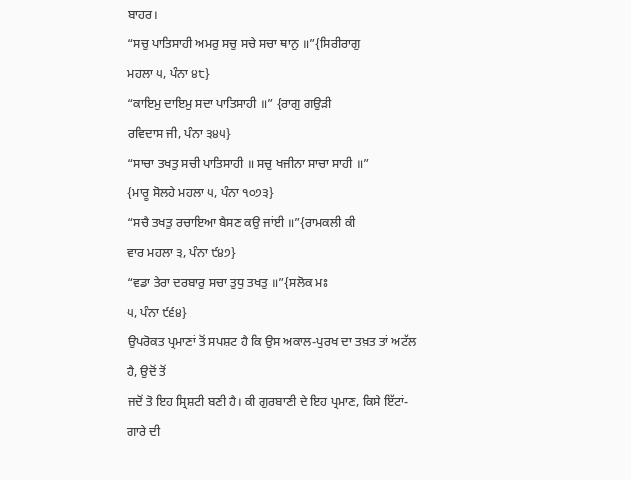ਬਾਹਰ।
“ਸਚੁ ਪਾਤਿਸਾਹੀ ਅਮਰੁ ਸਚੁ ਸਚੇ ਸਚਾ ਥਾਨੁ ॥”{ਸਿਰੀਰਾਗੁ
ਮਹਲਾ ੫, ਪੰਨਾ ੪੮}
“ਕਾਇਮੁ ਦਾਇਮੁ ਸਦਾ ਪਾਤਿਸਾਹੀ ॥” {ਰਾਗੁ ਗਉੜੀ
ਰਵਿਦਾਸ ਜੀ, ਪੰਨਾ ੩੪੫}
“ਸਾਚਾ ਤਖਤੁ ਸਚੀ ਪਾਤਿਸਾਹੀ ॥ ਸਚੁ ਖਜੀਨਾ ਸਾਚਾ ਸਾਹੀ ॥”
{ਮਾਰੂ ਸੋਲਹੇ ਮਹਲਾ ੫, ਪੰਨਾ ੧੦੭੩}
“ਸਚੈ ਤਖਤੁ ਰਚਾਇਆ ਬੈਸਣ ਕਉ ਜਾਂਈ ॥”{ਰਾਮਕਲੀ ਕੀ
ਵਾਰ ਮਹਲਾ ੩, ਪੰਨਾ ੯੪੭}
“ਵਡਾ ਤੇਰਾ ਦਰਬਾਰੁ ਸਚਾ ਤੁਧੁ ਤਖਤੁ ॥”{ਸਲੋਕ ਮਃ
੫, ਪੰਨਾ ੯੬੪}
ਉਪਰੋਕਤ ਪ੍ਰਮਾਣਾਂ ਤੋਂ ਸਪਸ਼ਟ ਹੈ ਕਿ ਉਸ ਅਕਾਲ-ਪੁਰਖ ਦਾ ਤਖ਼ਤ ਤਾਂ ਅਟੱਲ ਹੈ, ਉਦੋਂ ਤੋਂ
ਜਦੋਂ ਤੋ ਇਹ ਸ੍ਰਿਸ਼ਟੀ ਬਣੀ ਹੈ। ਕੀ ਗੁਰਬਾਣੀ ਦੇ ਇਹ ਪ੍ਰਮਾਣ, ਕਿਸੇ ਇੱਟਾਂ-ਗਾਰੇ ਦੀ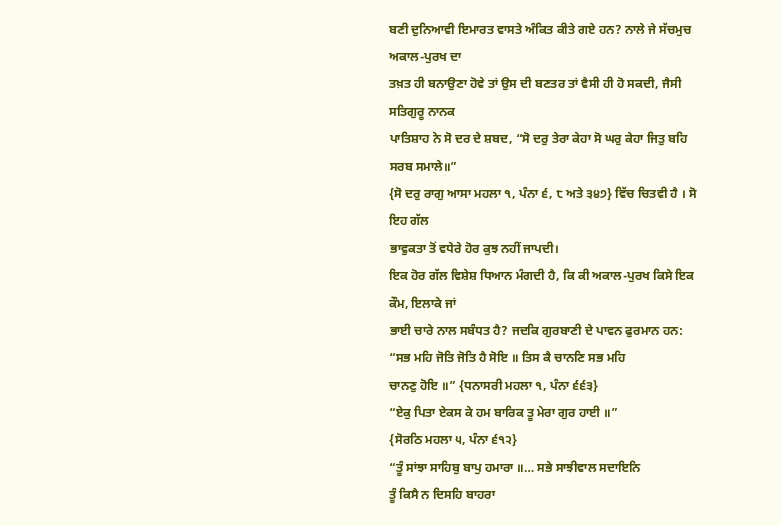ਬਣੀ ਦੁਨਿਆਵੀ ਇਮਾਰਤ ਵਾਸਤੇ ਅੰਕਿਤ ਕੀਤੇ ਗਏ ਹਨ? ਨਾਲੇ ਜੇ ਸੱਚਮੁਚ ਅਕਾਲ-ਪੁਰਖ ਦਾ
ਤਖ਼ਤ ਹੀ ਬਨਾਉਣਾ ਹੋਵੇ ਤਾਂ ਉਸ ਦੀ ਬਣਤਰ ਤਾਂ ਵੈਸੀ ਹੀ ਹੋ ਸਕਦੀ, ਜੈਸੀ ਸਤਿਗੁਰੂ ਨਾਨਕ
ਪਾਤਿਸ਼ਾਹ ਨੇ ਸੋ ਦਰ ਦੇ ਸ਼ਬਦ, “ਸੋ ਦਰੁ ਤੇਰਾ ਕੇਹਾ ਸੋ ਘਰੁ ਕੇਹਾ ਜਿਤੁ ਬਹਿ ਸਰਬ ਸਮਾਲੇ॥”
{ਸੋ ਦਰੁ ਰਾਗੁ ਆਸਾ ਮਹਲਾ ੧, ਪੰਨਾ ੬, ੮ ਅਤੇ ੩੪੭} ਵਿੱਚ ਚਿਤਵੀ ਹੈ । ਸੋ ਇਹ ਗੱਲ
ਭਾਵੁਕਤਾ ਤੋਂ ਵਧੇਰੇ ਹੋਰ ਕੁਝ ਨਹੀਂ ਜਾਪਦੀ।
ਇਕ ਹੋਰ ਗੱਲ ਵਿਸ਼ੇਸ਼ ਧਿਆਨ ਮੰਗਦੀ ਹੈ, ਕਿ ਕੀ ਅਕਾਲ-ਪੁਰਖ ਕਿਸੇ ਇਕ ਕੌਮ, ਇਲਾਕੇ ਜਾਂ
ਭਾਈ ਚਾਰੇ ਨਾਲ ਸਬੰਧਤ ਹੈ? ਜਦਕਿ ਗੁਰਬਾਣੀ ਦੇ ਪਾਵਨ ਫੁਰਮਾਨ ਹਨ:
“ਸਭ ਮਹਿ ਜੋਤਿ ਜੋਤਿ ਹੈ ਸੋਇ ॥ ਤਿਸ ਕੈ ਚਾਨਣਿ ਸਭ ਮਹਿ
ਚਾਨਣੁ ਹੋਇ ॥” {ਧਨਾਸਰੀ ਮਹਲਾ ੧, ਪੰਨਾ ੬੬੩}
“ਏਕੁ ਪਿਤਾ ਏਕਸ ਕੇ ਹਮ ਬਾਰਿਕ ਤੂ ਮੇਰਾ ਗੁਰ ਹਾਈ ॥”
{ਸੋਰਠਿ ਮਹਲਾ ੫, ਪੰਨਾ ੬੧੨}
“ਤੂੰ ਸਾਂਝਾ ਸਾਹਿਬੁ ਬਾਪੁ ਹਮਾਰਾ ॥… ਸਭੇ ਸਾਝੀਵਾਲ ਸਦਾਇਨਿ
ਤੂੰ ਕਿਸੈ ਨ ਦਿਸਹਿ ਬਾਹਰਾ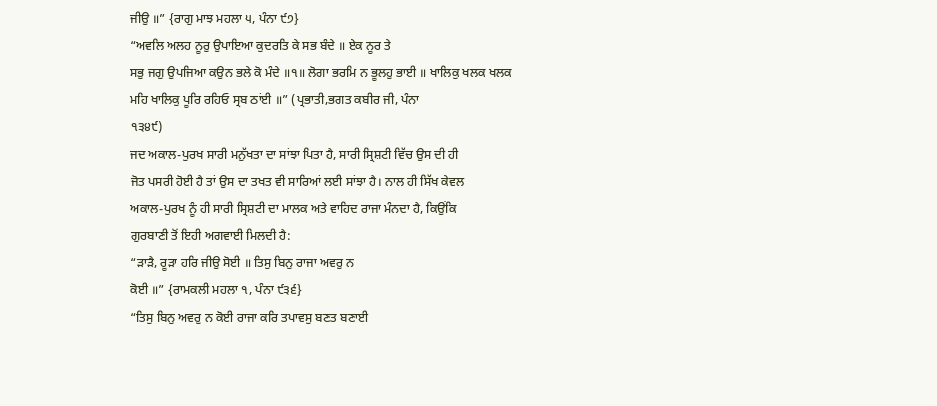ਜੀਉ ॥” {ਰਾਗੁ ਮਾਝ ਮਹਲਾ ੫, ਪੰਨਾ ੯੭}
“ਅਵਲਿ ਅਲਹ ਨੂਰੁ ਉਪਾਇਆ ਕੁਦਰਤਿ ਕੇ ਸਭ ਬੰਦੇ ॥ ਏਕ ਨੂਰ ਤੇ
ਸਭੁ ਜਗੁ ਉਪਜਿਆ ਕਉਨ ਭਲੇ ਕੋ ਮੰਦੇ ॥੧॥ ਲੋਗਾ ਭਰਮਿ ਨ ਭੂਲਹੁ ਭਾਈ ॥ ਖਾਲਿਕੁ ਖਲਕ ਖਲਕ
ਮਹਿ ਖਾਲਿਕੁ ਪੂਰਿ ਰਹਿਓ ਸ੍ਰਬ ਠਾਂਈ ॥” (ਪ੍ਰਭਾਤੀ,ਭਗਤ ਕਬੀਰ ਜੀ, ਪੰਨਾ
੧੩੪੯)
ਜਦ ਅਕਾਲ-ਪੁਰਖ ਸਾਰੀ ਮਨੁੱਖਤਾ ਦਾ ਸਾਂਝਾ ਪਿਤਾ ਹੈ, ਸਾਰੀ ਸ੍ਰਿਸ਼ਟੀ ਵਿੱਚ ਉਸ ਦੀ ਹੀ
ਜੋਤ ਪਸਰੀ ਹੋਈ ਹੈ ਤਾਂ ਉਸ ਦਾ ਤਖਤ ਵੀ ਸਾਰਿਆਂ ਲਈ ਸਾਂਝਾ ਹੈ। ਨਾਲ ਹੀ ਸਿੱਖ ਕੇਵਲ
ਅਕਾਲ-ਪੁਰਖ ਨੂੰ ਹੀ ਸਾਰੀ ਸ੍ਰਿਸ਼ਟੀ ਦਾ ਮਾਲਕ ਅਤੇ ਵਾਹਿਦ ਰਾਜਾ ਮੰਨਦਾ ਹੈ, ਕਿਉਂਕਿ
ਗੁਰਬਾਣੀ ਤੋਂ ਇਹੀ ਅਗਵਾਈ ਮਿਲਦੀ ਹੈ:
“ੜਾੜੈ, ਰੂੜਾ ਹਰਿ ਜੀਉ ਸੋਈ ॥ ਤਿਸੁ ਬਿਨੁ ਰਾਜਾ ਅਵਰੁ ਨ
ਕੋਈ ॥” {ਰਾਮਕਲੀ ਮਹਲਾ ੧, ਪੰਨਾ ੯੩੬}
“ਤਿਸੁ ਬਿਨੁ ਅਵਰੁ ਨ ਕੋਈ ਰਾਜਾ ਕਰਿ ਤਪਾਵਸੁ ਬਣਤ ਬਣਾਈ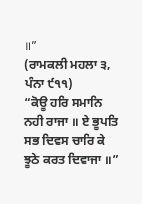॥”
(ਰਾਮਕਲੀ ਮਹਲਾ ੩, ਪੰਨਾ ੯੧੧)
“ਕੋਊ ਹਰਿ ਸਮਾਨਿ ਨਹੀ ਰਾਜਾ ॥ ਏ ਭੂਪਤਿ ਸਭ ਦਿਵਸ ਚਾਰਿ ਕੇ
ਝੂਠੇ ਕਰਤ ਦਿਵਾਜਾ ॥”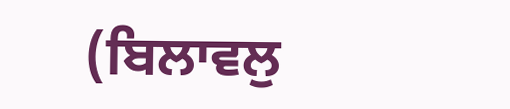(ਬਿਲਾਵਲੁ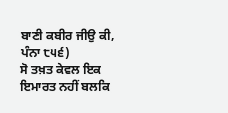ਬਾਣੀ ਕਬੀਰ ਜੀਉ ਕੀ, ਪੰਨਾ ੮੫੬)
ਸੋ ਤਖ਼ਤ ਕੇਵਲ ਇਕ ਇਮਾਰਤ ਨਹੀਂ ਬਲਕਿ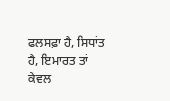ਫਲਸਫ਼ਾ ਹੈ, ਸਿਧਾਂਤ ਹੈ, ਇਮਾਰਤ ਤਾਂ ਕੇਵਲ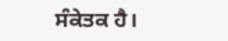ਸੰਕੇਤਕ ਹੈ।